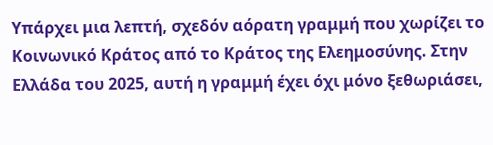Υπάρχει μια λεπτή, σχεδόν αόρατη γραμμή που χωρίζει το Κοινωνικό Κράτος από το Κράτος της Ελεημοσύνης. Στην Ελλάδα του 2025, αυτή η γραμμή έχει όχι μόνο ξεθωριάσει,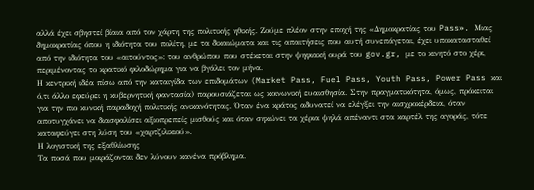αλλά έχει σβηστεί βίαια από τον χάρτη της πολιτικής ηθικής. Ζούμε πλέον στην εποχή της «Δημοκρατίας του Pass». Μιας δημοκρατίας όπου η ιδιότητα του πολίτη, με τα δικαιώματα και τις απαιτήσεις που αυτή συνεπάγεται, έχει υποκατασταθεί από την ιδιότητα του «αιτούντος»: του ανθρώπου που στέκεται στην ψηφιακή ουρά του gov.gr, με το κινητό στο χέρι, περιμένοντας το κρατικό φιλοδώρημα για να βγάλει τον μήνα.
Η κεντρική ιδέα πίσω από την καταιγίδα των επιδομάτων (Market Pass, Fuel Pass, Youth Pass, Power Pass και ό,τι άλλο εφεύρει η κυβερνητική φαντασία) παρουσιάζεται ως κοινωνική ευαισθησία. Στην πραγματικότητα, όμως, πρόκειται για την πιο κυνική παραδοχή πολιτικής ανικανότητας. Όταν ένα κράτος αδυνατεί να ελέγξει την αισχροκέρδεια, όταν αποτυγχάνει να διασφαλίσει αξιοπρεπείς μισθούς και όταν σηκώνει τα χέρια ψηλά απέναντι στα καρτέλ της αγοράς, τότε καταφεύγει στη λύση του «χαρτζιλικιού».
Η λογιστική της εξαθλίωσης
Τα ποσά που μοιράζονται δεν λύνουν κανένα πρόβλημα.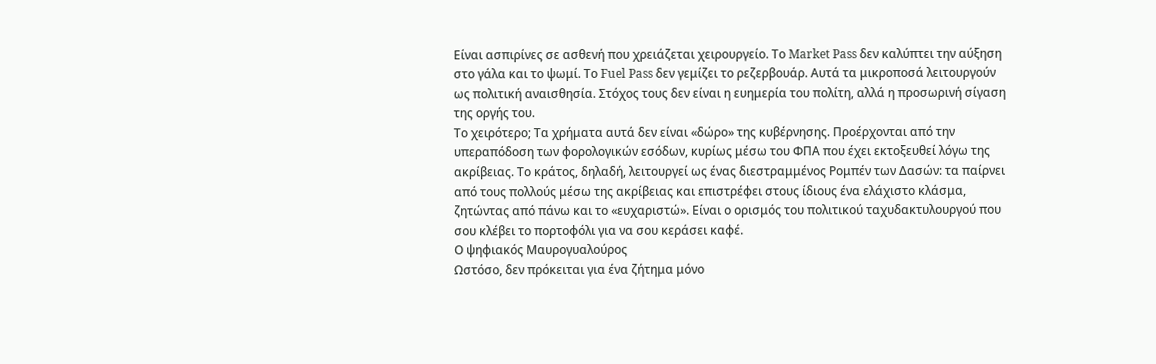Είναι ασπιρίνες σε ασθενή που χρειάζεται χειρουργείο. Το Market Pass δεν καλύπτει την αύξηση στο γάλα και το ψωμί. Το Fuel Pass δεν γεμίζει το ρεζερβουάρ. Αυτά τα μικροποσά λειτουργούν ως πολιτική αναισθησία. Στόχος τους δεν είναι η ευημερία του πολίτη, αλλά η προσωρινή σίγαση της οργής του.
Το χειρότερο; Τα χρήματα αυτά δεν είναι «δώρο» της κυβέρνησης. Προέρχονται από την υπεραπόδοση των φορολογικών εσόδων, κυρίως μέσω του ΦΠΑ που έχει εκτοξευθεί λόγω της ακρίβειας. Το κράτος, δηλαδή, λειτουργεί ως ένας διεστραμμένος Ρομπέν των Δασών: τα παίρνει από τους πολλούς μέσω της ακρίβειας και επιστρέφει στους ίδιους ένα ελάχιστο κλάσμα, ζητώντας από πάνω και το «ευχαριστώ». Είναι ο ορισμός του πολιτικού ταχυδακτυλουργού που σου κλέβει το πορτοφόλι για να σου κεράσει καφέ.
Ο ψηφιακός Μαυρογυαλούρος
Ωστόσο, δεν πρόκειται για ένα ζήτημα μόνο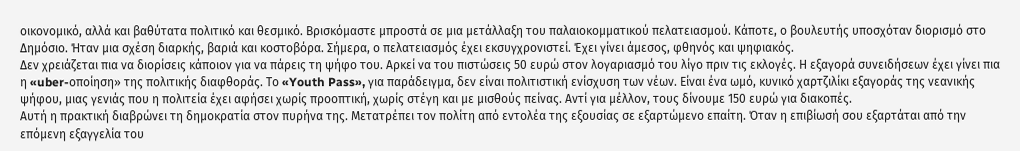οικονομικό, αλλά και βαθύτατα πολιτικό και θεσμικό. Βρισκόμαστε μπροστά σε μια μετάλλαξη του παλαιοκομματικού πελατειασμού. Κάποτε, ο βουλευτής υποσχόταν διορισμό στο Δημόσιο. Ήταν μια σχέση διαρκής, βαριά και κοστοβόρα. Σήμερα, ο πελατειασμός έχει εκσυγχρονιστεί. Έχει γίνει άμεσος, φθηνός και ψηφιακός.
Δεν χρειάζεται πια να διορίσεις κάποιον για να πάρεις τη ψήφο του. Αρκεί να του πιστώσεις 50 ευρώ στον λογαριασμό του λίγο πριν τις εκλογές. Η εξαγορά συνειδήσεων έχει γίνει πια η «uber-οποίηση» της πολιτικής διαφθοράς. Το «Youth Pass», για παράδειγμα, δεν είναι πολιτιστική ενίσχυση των νέων. Είναι ένα ωμό, κυνικό χαρτζιλίκι εξαγοράς της νεανικής ψήφου, μιας γενιάς που η πολιτεία έχει αφήσει χωρίς προοπτική, χωρίς στέγη και με μισθούς πείνας. Αντί για μέλλον, τους δίνουμε 150 ευρώ για διακοπές.
Αυτή η πρακτική διαβρώνει τη δημοκρατία στον πυρήνα της. Μετατρέπει τον πολίτη από εντολέα της εξουσίας σε εξαρτώμενο επαίτη. Όταν η επιβίωσή σου εξαρτάται από την επόμενη εξαγγελία του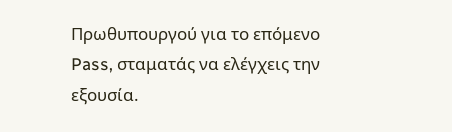Πρωθυπουργού για το επόμενο Pass, σταματάς να ελέγχεις την εξουσία.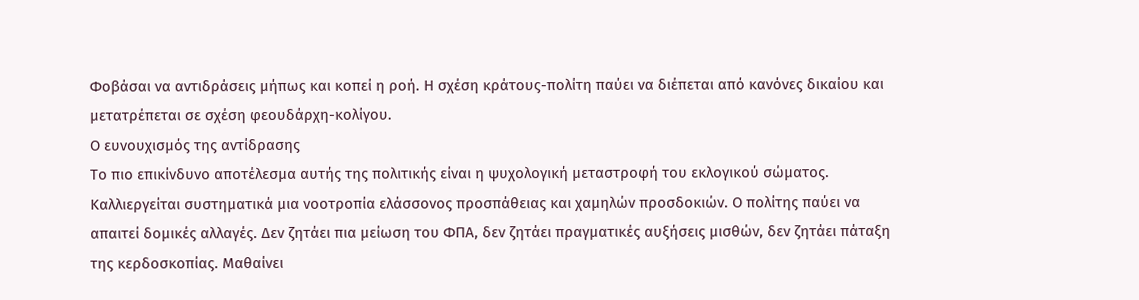Φοβάσαι να αντιδράσεις μήπως και κοπεί η ροή. Η σχέση κράτους-πολίτη παύει να διέπεται από κανόνες δικαίου και μετατρέπεται σε σχέση φεουδάρχη-κολίγου.
Ο ευνουχισμός της αντίδρασης
Το πιο επικίνδυνο αποτέλεσμα αυτής της πολιτικής είναι η ψυχολογική μεταστροφή του εκλογικού σώματος. Καλλιεργείται συστηματικά μια νοοτροπία ελάσσονος προσπάθειας και χαμηλών προσδοκιών. Ο πολίτης παύει να απαιτεί δομικές αλλαγές. Δεν ζητάει πια μείωση του ΦΠΑ, δεν ζητάει πραγματικές αυξήσεις μισθών, δεν ζητάει πάταξη της κερδοσκοπίας. Μαθαίνει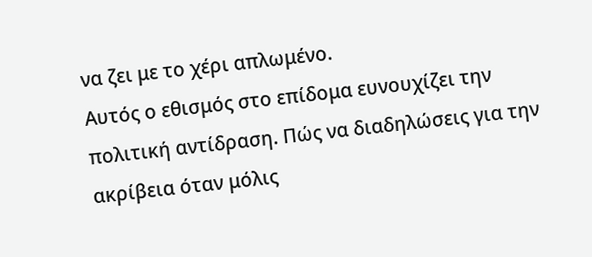να ζει με το χέρι απλωμένο.
Αυτός ο εθισμός στο επίδομα ευνουχίζει την πολιτική αντίδραση. Πώς να διαδηλώσεις για την ακρίβεια όταν μόλις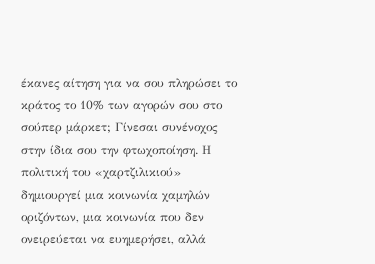έκανες αίτηση για να σου πληρώσει το κράτος το 10% των αγορών σου στο σούπερ μάρκετ; Γίνεσαι συνένοχος στην ίδια σου την φτωχοποίηση. Η πολιτική του «χαρτζιλικιού» δημιουργεί μια κοινωνία χαμηλών οριζόντων, μια κοινωνία που δεν ονειρεύεται να ευημερήσει, αλλά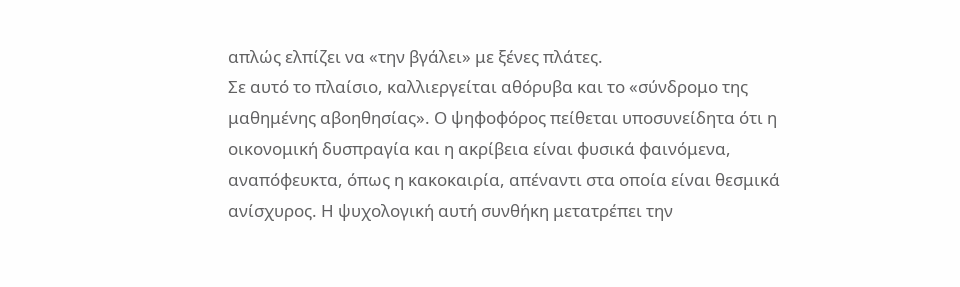απλώς ελπίζει να «την βγάλει» με ξένες πλάτες.
Σε αυτό το πλαίσιο, καλλιεργείται αθόρυβα και το «σύνδρομο της μαθημένης αβοηθησίας». Ο ψηφοφόρος πείθεται υποσυνείδητα ότι η οικονομική δυσπραγία και η ακρίβεια είναι φυσικά φαινόμενα, αναπόφευκτα, όπως η κακοκαιρία, απέναντι στα οποία είναι θεσμικά ανίσχυρος. Η ψυχολογική αυτή συνθήκη μετατρέπει την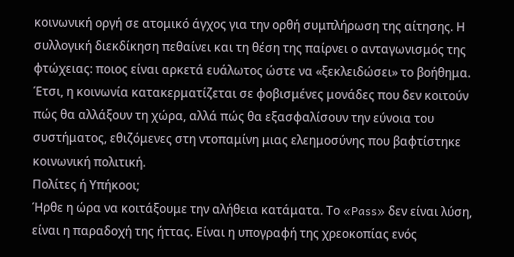κοινωνική οργή σε ατομικό άγχος για την ορθή συμπλήρωση της αίτησης. Η συλλογική διεκδίκηση πεθαίνει και τη θέση της παίρνει ο ανταγωνισμός της φτώχειας: ποιος είναι αρκετά ευάλωτος ώστε να «ξεκλειδώσει» το βοήθημα. Έτσι, η κοινωνία κατακερματίζεται σε φοβισμένες μονάδες που δεν κοιτούν πώς θα αλλάξουν τη χώρα, αλλά πώς θα εξασφαλίσουν την εύνοια του συστήματος, εθιζόμενες στη ντοπαμίνη μιας ελεημοσύνης που βαφτίστηκε κοινωνική πολιτική.
Πολίτες ή Υπήκοοι;
Ήρθε η ώρα να κοιτάξουμε την αλήθεια κατάματα. Το «Pass» δεν είναι λύση, είναι η παραδοχή της ήττας. Είναι η υπογραφή της χρεοκοπίας ενός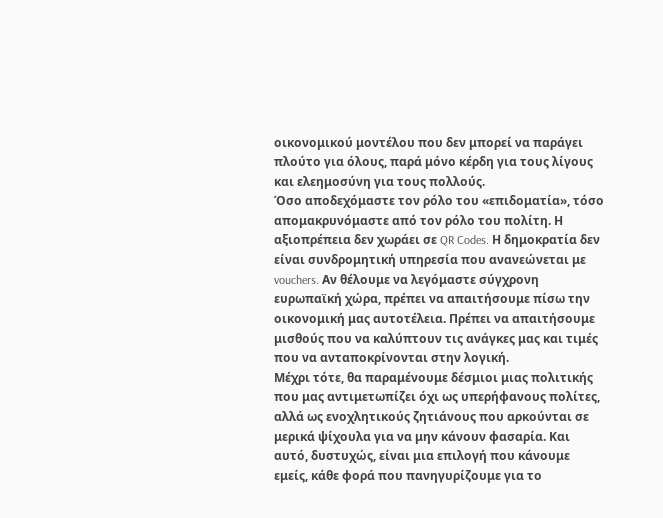οικονομικού μοντέλου που δεν μπορεί να παράγει πλούτο για όλους, παρά μόνο κέρδη για τους λίγους και ελεημοσύνη για τους πολλούς.
Όσο αποδεχόμαστε τον ρόλο του «επιδοματία», τόσο απομακρυνόμαστε από τον ρόλο του πολίτη. Η αξιοπρέπεια δεν χωράει σε QR Codes. Η δημοκρατία δεν είναι συνδρομητική υπηρεσία που ανανεώνεται με vouchers. Αν θέλουμε να λεγόμαστε σύγχρονη ευρωπαϊκή χώρα, πρέπει να απαιτήσουμε πίσω την οικονομική μας αυτοτέλεια. Πρέπει να απαιτήσουμε μισθούς που να καλύπτουν τις ανάγκες μας και τιμές που να ανταποκρίνονται στην λογική.
Μέχρι τότε, θα παραμένουμε δέσμιοι μιας πολιτικής που μας αντιμετωπίζει όχι ως υπερήφανους πολίτες, αλλά ως ενοχλητικούς ζητιάνους που αρκούνται σε μερικά ψίχουλα για να μην κάνουν φασαρία. Και αυτό, δυστυχώς, είναι μια επιλογή που κάνουμε εμείς, κάθε φορά που πανηγυρίζουμε για το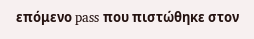επόμενο pass που πιστώθηκε στον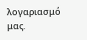λογαριασμό μας.